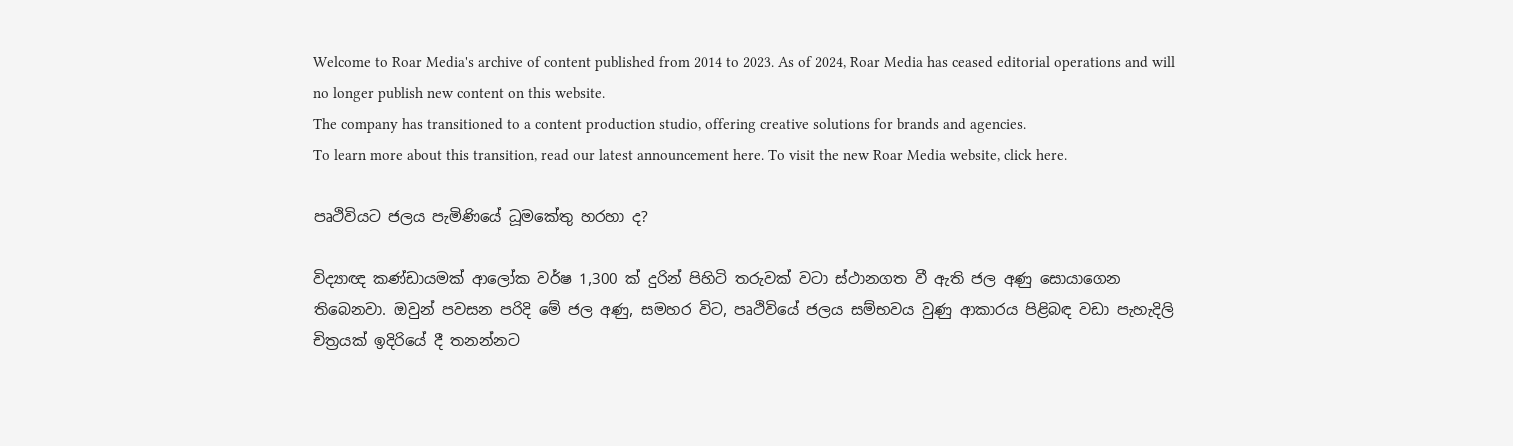Welcome to Roar Media's archive of content published from 2014 to 2023. As of 2024, Roar Media has ceased editorial operations and will no longer publish new content on this website.
The company has transitioned to a content production studio, offering creative solutions for brands and agencies.
To learn more about this transition, read our latest announcement here. To visit the new Roar Media website, click here.

පෘථිවියට ජලය පැමිණියේ ධූමකේතු හරහා ද?

විද්‍යාඥ කණ්ඩායමක් ආලෝක වර්ෂ 1,300 ක් දුරින් පිහිටි තරුවක් වටා ස්ථානගත වී ඇති ජල අණු සොයාගෙන තිබෙනවා. ඔවුන් පවසන පරිදි මේ ජල අණු, සමහර විට, පෘථිවියේ ජලය සම්භවය වුණු ආකාරය පිළිබඳ වඩා පැහැදිලි චිත්‍රයක් ඉදිරියේ දී තනන්නට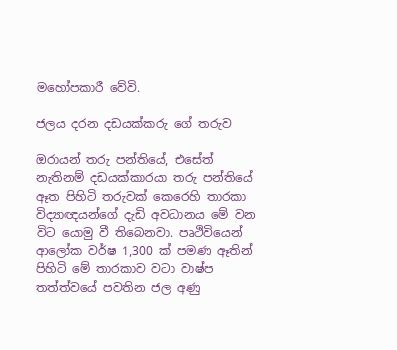මහෝපකාරී වේවි.

ජලය දරන දඩයක්කරු ගේ තරුව

ඔරායන් තරු පන්තියේ, එසේත් නැතිනම් දඩයක්කාරයා තරු පන්තියේ ඈත පිහිටි තරුවක් කෙරෙහි තාරකා විද්‍යාඥයන්ගේ දැඩි අවධානය මේ වන විට යොමු වී තිබෙනවා. පෘථිවියෙන් ආලෝක වර්ෂ 1,300 ක් පමණ ඈතින් පිහිටි මේ තාරකාව වටා වාෂ්ප තත්ත්වයේ පවතින ජල අණු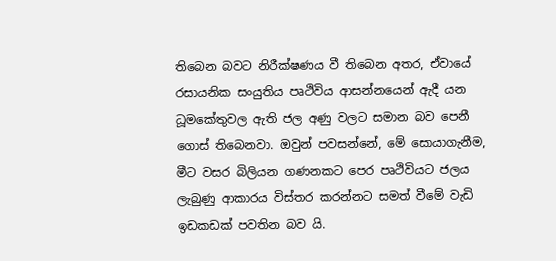තිබෙන බවට නිරීක්ෂණය වී තිබෙන අතර, ඒවායේ රසායනික සංයුතිය පෘථිවිය ආසන්නයෙන් ඇදී යන ධූමකේතුවල ඇති ජල අණු වලට සමාන බව පෙනී ගොස් තිබෙනවා. ඔවුන් පවසන්නේ, මේ සොයාගැනීම, මීට වසර බිලියන ගණනකට පෙර පෘථිවියට ජලය ලැබුණු ආකාරය විස්තර කරන්නට සමත් වීමේ වැඩි ඉඩකඩක් පවතින බව යි.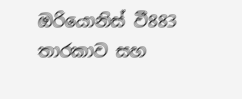ඔරියොනිස් වී883 තාරකාව සහ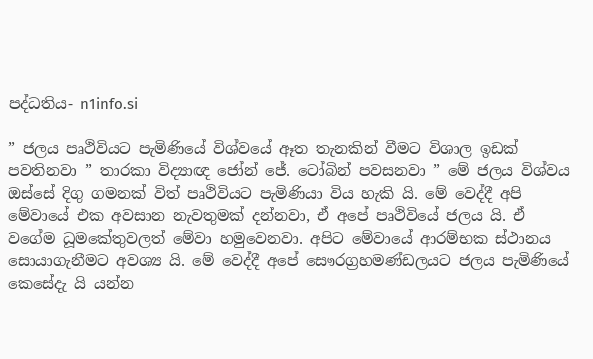පද්ධතිය- n1info.si

” ජලය පෘථිවියට පැමිණියේ විශ්වයේ ඈත තැනකින් වීමට විශාල ඉඩක් පවතිනවා ” තාරකා විද්‍යාඥ ජෝන් ජේ. ටෝබින් පවසනවා ” මේ ජලය විශ්වය ඔස්සේ දිගු ගමනක් විත් පෘථිවියට පැමිණියා විය හැකි යි. මේ වෙද්දී අපි මේවායේ එක අවසාන නැවතුමක් දන්නවා, ඒ අපේ පෘථිවියේ ජලය යි. ඒ වගේම ධූමකේතුවලත් මේවා හමුවෙනවා. අපිට මේවායේ ආරම්භක ස්ථානය සොයාගැනීමට අවශ්‍ය යි. මේ වෙද්දී අපේ සෞරග්‍රහමණ්ඩලයට ජලය පැමිණියේ කෙසේදැ යි යන්න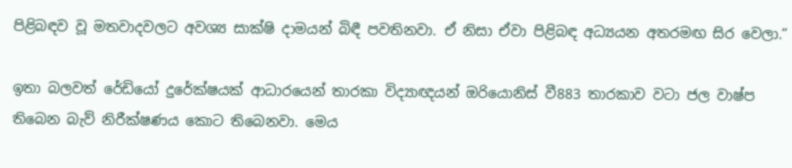පිළිබඳව වූ මතවාදවලට අවශ්‍ය සාක්ෂි දාමයන් බිඳී පවතිනවා. ඒ නිසා ඒවා පිළිබඳ අධ්‍යයන අතරමඟ සිර වෙලා.”

ඉතා බලවත් රේඩියෝ දුරේක්ෂයක් ආධාරයෙන් තාරකා විද්‍යාඥයන් ඔරියොනිස් වී883 තාරකාව වටා ජල වාෂ්ප තිබෙන බැව් නිරීක්ෂණය කොට තිබෙනවා. මෙය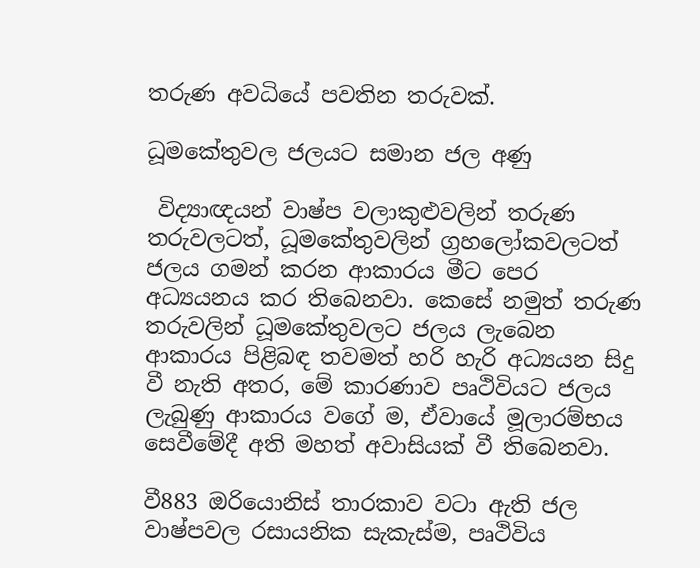තරුණ අවධියේ පවතින තරුවක්.

ධූමකේතුවල ජලයට සමාන ජල අණු

 විද්‍යාඥයන් වාෂ්ප වලාකුළුවලින් තරුණ තරුවලටත්, ධූමකේතුවලින් ග්‍රහලෝකවලටත් ජලය ගමන් කරන ආකාරය මීට පෙර අධ්‍යයනය කර තිබෙනවා. කෙසේ නමුත් තරුණ තරුවලින් ධූමකේතුවලට ජලය ලැබෙන ආකාරය පිළිබඳ තවමත් හරි හැරි අධ්‍යයන සිදු වී නැති අතර, මේ කාරණාව පෘථිවියට ජලය ලැබුණු ආකාරය වගේ ම, ඒවායේ මූලාරම්භය සෙවීමේදී අති මහත් අවාසියක් වී තිබෙනවා.

වී883 ඔරියොනිස් තාරකාව වටා ඇති ජල වාෂ්පවල රසායනික සැකැස්ම, පෘථිවිය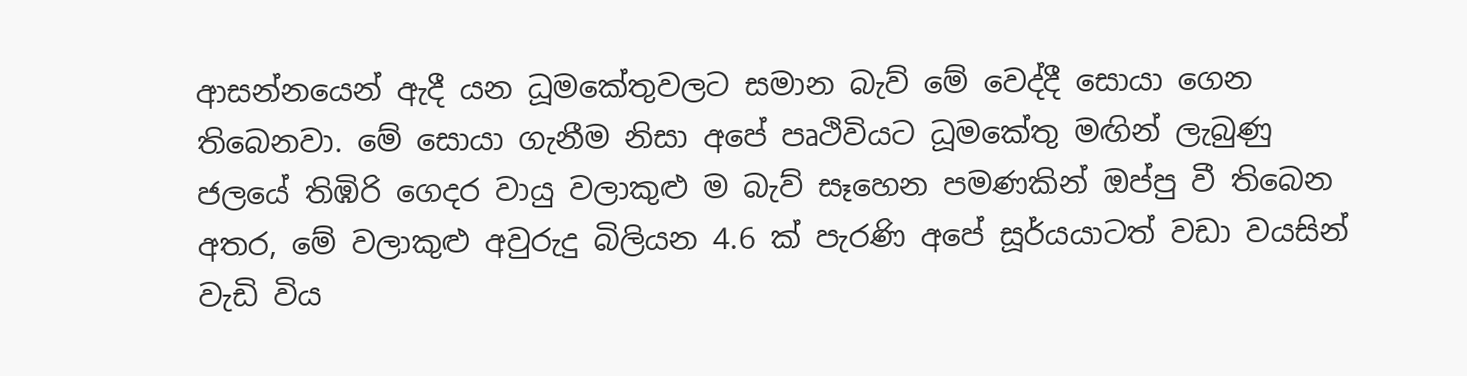ආසන්නයෙන් ඇදී යන ධූමකේතුවලට සමාන බැව් මේ වෙද්දී සොයා ගෙන තිබෙනවා. මේ සොයා ගැනීම නිසා අපේ පෘථිවියට ධූමකේතු මඟින් ලැබුණු ජලයේ තිඹිරි ගෙදර වායු වලාකුළු ම බැව් සෑහෙන පමණකින් ඔප්පු වී තිබෙන අතර, මේ වලාකුළු අවුරුදු බිලියන 4.6 ක් පැරණි අපේ සූර්යයාටත් වඩා වයසින් වැඩි විය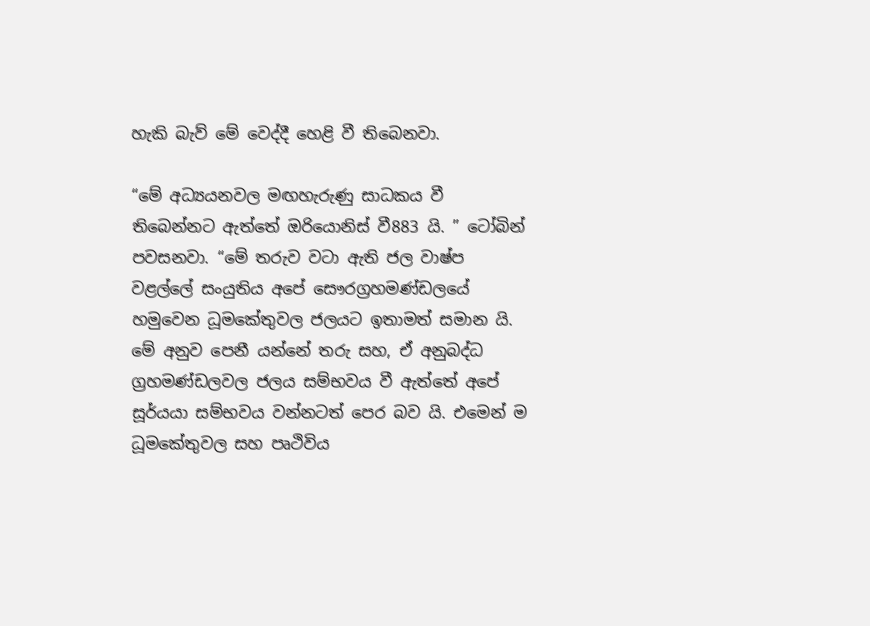හැකි බැව් මේ වෙද්දී හෙළි වී තිබෙනවා.

“මේ අධ්‍යයනවල මඟහැරුණු සාධකය වී තිබෙන්නට ඇත්තේ ඔරියොනිස් වී883 යි. ” ටෝබින් පවසනවා. “මේ තරුව වටා ඇති ජල වාෂ්ප වළල්ලේ සංයුතිය අපේ සෞරග්‍රහමණ්ඩලයේ හමුවෙන ධූමකේතුවල ජලයට ඉතාමත් සමාන යි. මේ අනුව පෙනී යන්නේ තරු සහ, ඒ අනුබද්ධ ග්‍රහමණ්ඩලවල ජලය සම්භවය වී ඇත්තේ අපේ සූර්යයා සම්භවය වන්නටත් පෙර බව යි. එමෙන් ම ධූමකේතුවල සහ පෘථිවිය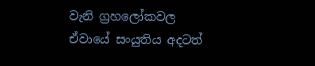වැනි ග්‍රහලෝකවල ඒවායේ සංයුතිය අදටත්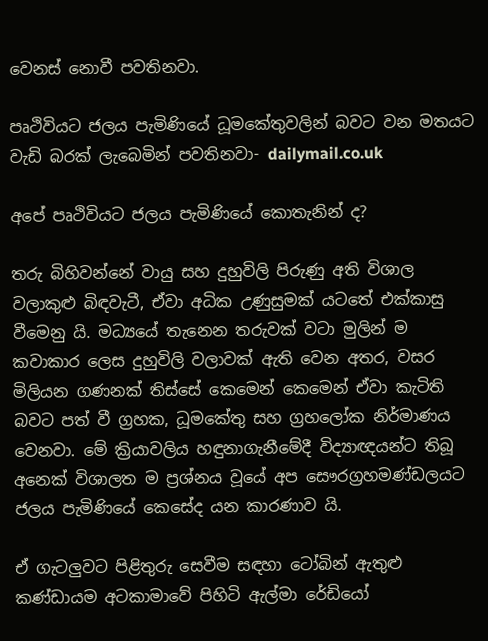වෙනස් නොවී පවතිනවා.

පෘථිවියට ජලය පැමිණියේ ධූමකේතුවලින් බවට වන මතයට වැඩි බරක් ලැබෙමින් පවතිනවා- dailymail.co.uk

අපේ පෘථිවියට ජලය පැමිණියේ කොතැනින් ද?

තරු බිහිවන්නේ වායු සහ දුහුවිලි පිරුණු අති විශාල වලාකුළු බිඳවැටී, ඒවා අධික උණුසුමක් යටතේ එක්කාසු වීමෙනු යි. මධ්‍යයේ තැනෙන තරුවක් වටා මුලින් ම කවාකාර ලෙස දුහුවිලි වලාවක් ඇති වෙන අතර, වසර මිලියන ගණනක් තිස්සේ කෙමෙන් කෙමෙන් ඒවා කැටිති බවට පත් වී ග්‍රහක, ධූමකේතු සහ ග්‍රහලෝක නිර්මාණය වෙනවා. මේ ක්‍රියාවලිය හඳුනාගැනීමේදී විද්‍යාඥයන්ට තිබූ අනෙක් විශාලත ම ප්‍රශ්නය වූයේ අප සෞරග්‍රහමණ්ඩලයට ජලය පැමිණියේ කෙසේද යන කාරණාව යි.

ඒ ගැටලුවට පිළිතුරු සෙවීම සඳහා ටෝබින් ඇතුළු කණ්ඩායම අටකාමාවේ පිහිටි ඇල්මා රේඩියෝ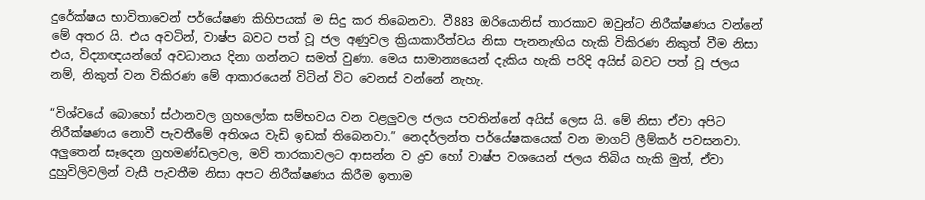දුරේක්ෂය භාවිතාවෙන් පර්යේෂණ කිහිපයක් ම සිදු කර තිබෙනවා. වී883 ඔරියොනිස් තාරකාව ඔවුන්ට නිරීක්ෂණය වන්නේ මේ අතර යි. එය අවටින්, වාෂ්ප බවට පත් වූ ජල අණුවල ක්‍රියාකාරීත්වය නිසා පැනනැඟිය හැකි විකිරණ නිකුත් වීම නිසා එය, විද්‍යාඥයන්ගේ අවධානය දිනා ගන්නට සමත් වුණා. මෙය සාමාන්‍යයෙන් දැකිය හැකි පරිදි අයිස් බවට පත් වූ ජලය නම්, නිකුත් වන විකිරණ මේ ආකාරයෙන් විටින් විට වෙනස් වන්නේ නැහැ.

“විශ්වයේ බොහෝ ස්ථානවල ග්‍රහලෝක සම්භවය වන වළලුවල ජලය පවතින්නේ අයිස් ලෙස යි. මේ නිසා ඒවා අපිට නිරීක්ෂණය නොවී පැවතීමේ අතිශය වැඩි ඉඩක් තිබෙනවා.” නෙදර්ලන්ත පර්යේෂකයෙක් වන මාගට් ලීම්කර් පවසනවා. අලුතෙන් සෑදෙන ග්‍රහමණ්ඩලවල, මව් තාරකාවලට ආසන්න ව ද්‍රව හෝ වාෂ්ප වශයෙන් ජලය තිබිය හැකි මුත්, ඒවා දුහුවිලිවලින් වැසී පැවතීම නිසා අපට නිරීක්ෂණය කිරීම ඉතාම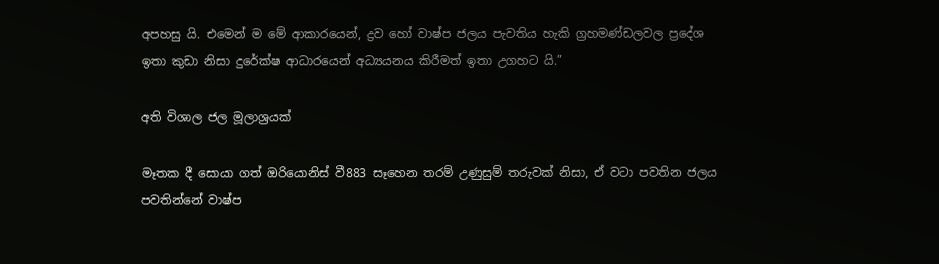අපහසු යි. එමෙන් ම මේ ආකාරයෙන්, ද්‍රව හෝ වාෂ්ප ජලය පැවතිය හැකි ග්‍රහමණ්ඩලවල ප්‍රදේශ ඉතා කුඩා නිසා දුරේක්ෂ ආධාරයෙන් අධ්‍යයනය කිරීමත් ඉතා උගහට යි.”

අති විශාල ජල මූලාශ්‍රයක්

මෑතක දී සොයා ගත් ඔරියොනිස් වී883 සෑහෙන තරම් උණුසුම් තරුවක් නිසා, ඒ වටා පවතින ජලය පවතින්නේ වාෂ්ප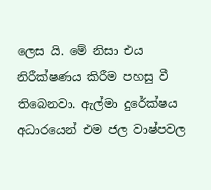ලෙස යි. මේ නිසා එය නිරීක්ෂණය කිරීම පහසු වී තිබෙනවා. ඇල්මා දුරේක්ෂය අධාරයෙන් එම ජල වාෂ්පවල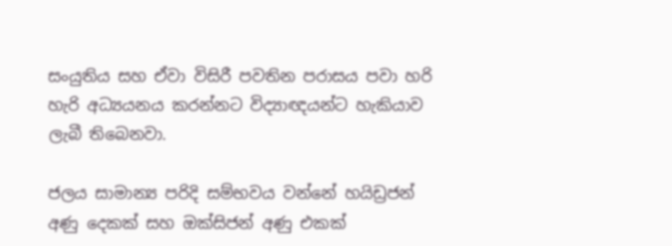සංයුතිය සහ ඒවා විසිරී පවතින පරාසය පවා හරි හැරි අධ්‍යයනය කරන්නට විද්‍යාඥයන්ට හැකියාව ලැබී තිබෙනවා.

ජලය සාමාන්‍ය පරිදි සම්භවය වන්නේ හයිඩ්‍රජන් අණු දෙකක් සහ ඔක්සිජන් අණු එකක්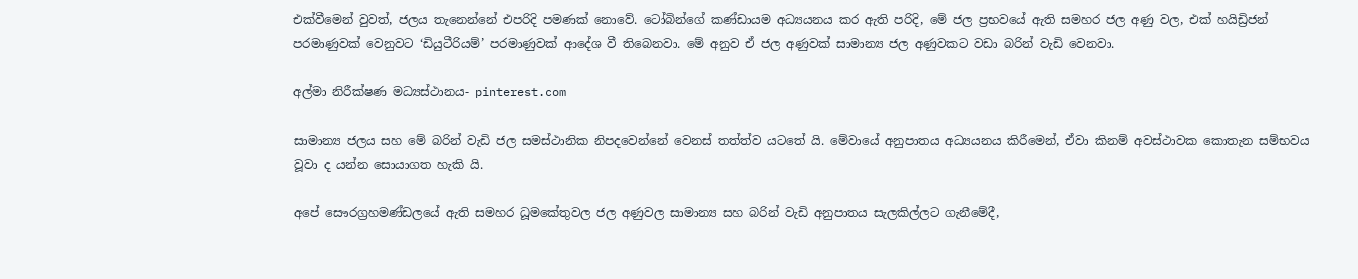එක්වීමෙන් වුවත්, ජලය තැනෙන්නේ එපරිදි පමණක් නොවේ. ටෝබින්ගේ කණ්ඩායම අධ්‍යයනය කර ඇති පරිදි, මේ ජල ප්‍රභවයේ ඇති සමහර ජල අණු වල, එක් හයිඩ්‍රිජන් පරමාණුවක් වෙනුවට ‘ඩියුටීරියම්’ පරමාණුවක් ආදේශ වී තිබෙනවා. මේ අනුව ඒ ජල අණුවක් සාමාන්‍ය ජල අණුවකට වඩා බරින් වැඩි වෙනවා.

අල්මා නිරීක්ෂණ මධ්‍යස්ථානය- pinterest.com

සාමාන්‍ය ජලය සහ මේ බරින් වැඩි ජල සමස්ථානික නිපදවෙන්නේ වෙනස් තත්ත්ව යටතේ යි. මේවායේ අනුපාතය අධ්‍යයනය කිරීමෙන්, ඒවා කිනම් අවස්ථාවක කොතැන සම්භවය වූවා ද යන්න සොයාගත හැකි යි.

අපේ සෞරග්‍රහමණ්ඩලයේ ඇති සමහර ධූමකේතුවල ජල අණුවල සාමාන්‍ය සහ බරින් වැඩි අනුපාතය සැලකිල්ලට ගැනීමේදී,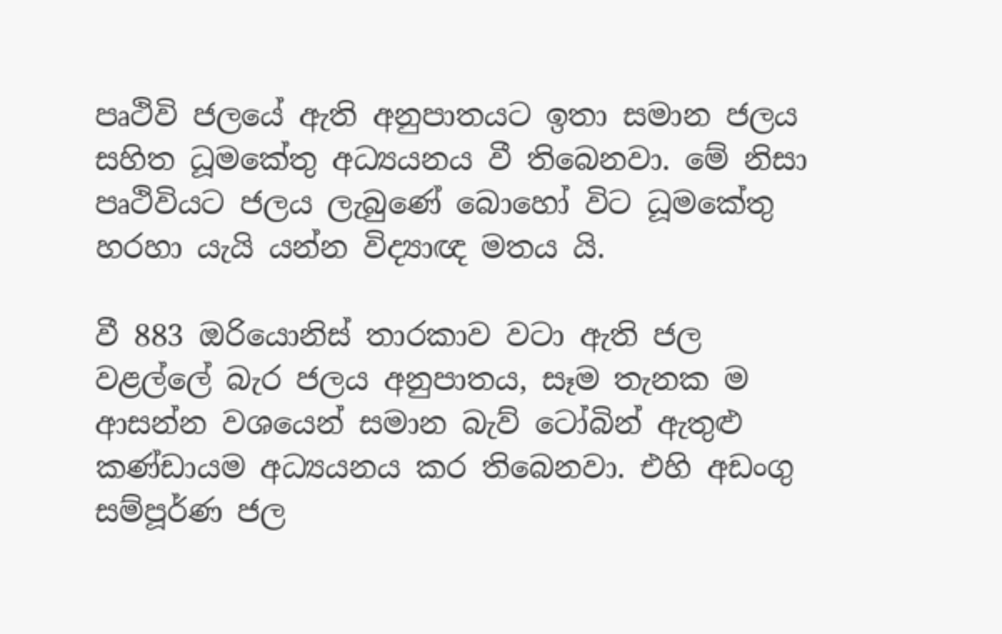පෘථිවි ජලයේ ඇති අනුපාතයට ඉතා සමාන ජලය සහිත ධූමකේතු අධ්‍යයනය වී තිබෙනවා. මේ නිසා පෘථිවියට ජලය ලැබුණේ බොහෝ විට ධූමකේතු හරහා යැයි යන්න විද්‍යාඥ මතය යි.

වී 883 ඔරියොනිස් තාරකාව වටා ඇති ජල වළල්ලේ බැර ජලය අනුපාතය, සෑම තැනක ම ආසන්න වශයෙන් සමාන බැව් ටෝබින් ඇතුළු කණ්ඩායම අධ්‍යයනය කර තිබෙනවා. එහි අඩංගු සම්පූර්ණ ජල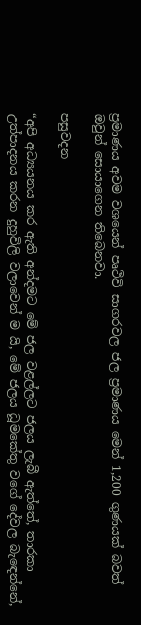ප්‍රමාණය අවම වශයෙන් පෘථිවි සාගරවල ජල ප්‍රමාණය මෙන් 1,200 ගුණයක් බවත් ඔවුන් සොයාගෙන තිබෙනවා.

පසුවදන

“අපි අධ්‍යයනය කර ඇති අන්දමට මේ ජල වළල්ලට ජලය ලැබී ඇත්තේ, තාරකා උත්පාදනය කරන දුහුවිලි වලාවෙන් ම යි, මේ ජලය ධූමකේතු වගේ දේවල බැඳෙන්නේ,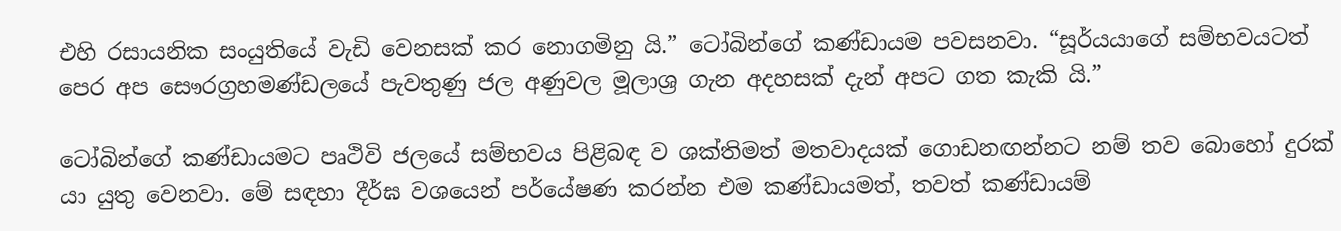එහි රසායනික සංයුතියේ වැඩි වෙනසක් කර නොගමිනු යි.” ටෝබින්ගේ කණ්ඩායම පවසනවා. “සූර්යයාගේ සම්භවයටත් පෙර අප සෞරග්‍රහමණ්ඩලයේ පැවතුණු ජල අණුවල මූලාශ්‍ර ගැන අදහසක් දැන් අපට ගත කැකි යි.”

ටෝබින්ගේ කණ්ඩායමට පෘථිවි ජලයේ සම්භවය පිළිබඳ ව ශක්තිමත් මතවාදයක් ගොඩනඟන්නට නම් තව බොහෝ දුරක් යා යුතු වෙනවා. මේ සඳහා දීර්ඝ වශයෙන් පර්යේෂණ කරන්න එම කණ්ඩායමත්, තවත් කණ්ඩායම්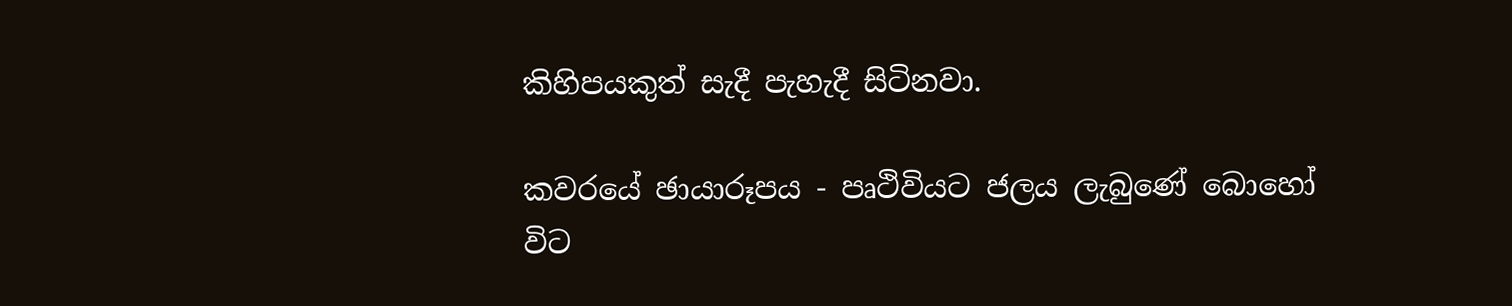කිහිපයකුත් සැදී පැහැදී සිටිනවා.

කවරයේ ඡායාරූපය - පෘථිවියට ජලය ලැබුණේ බොහෝ විට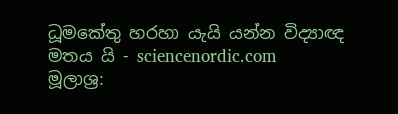ධූමකේතු හරහා යැයි යන්න විද්‍යාඥ මතය යි - sciencenordic.com
මූලාශ්‍ර: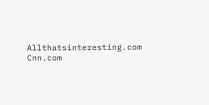Allthatsinteresting.com
Cnn.com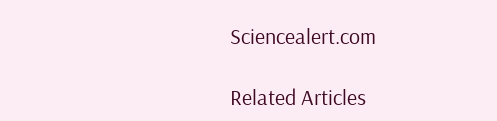Sciencealert.com

Related Articles